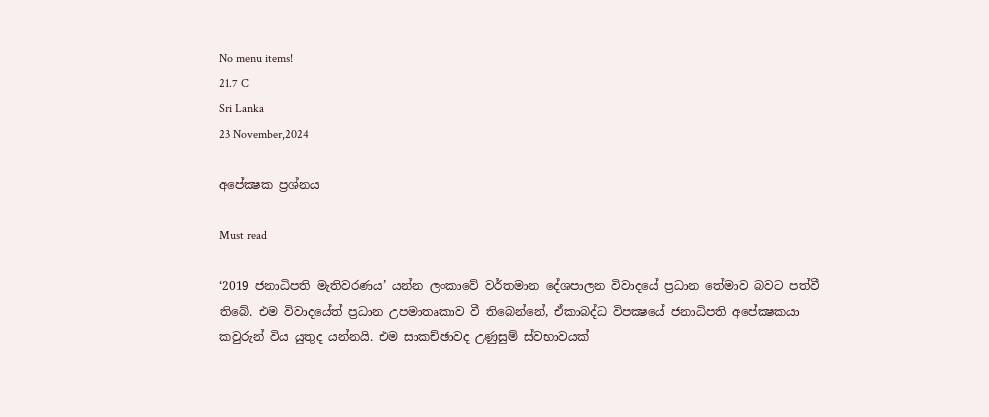No menu items!
21.7 C
Sri Lanka
23 November,2024

අපේක්‍ෂක ප්‍රශ්නය

Must read

‘2019 ජනාධිපති මැතිවරණය’ යන්න ලංකාවේ වර්තමාන දේශපාලන විවාදයේ ප්‍රධාන තේමාව බවට පත්වී තිබේ. එම විවාදයේත් ප්‍රධාන උපමාතෘකාව වී තිබෙන්නේ, ඒකාබද්ධ විපක්‍ෂයේ ජනාධිපති අපේක්‍ෂකයා කවුරුන් විය යුතුද යන්නයි. එම සාකච්ඡාවද උණුසුම් ස්වභාවයක්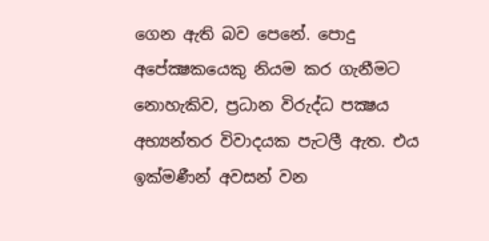ගෙන ඇති බව පෙනේ. පොදු අපේක්‍ෂකයෙකු නියම කර ගැනීමට නොහැකිව, ප්‍රධාන විරුද්ධ පක්‍ෂය අභ්‍යන්තර විවාදයක පැටලී ඇත. එය ඉක්මණීන් අවසන් වන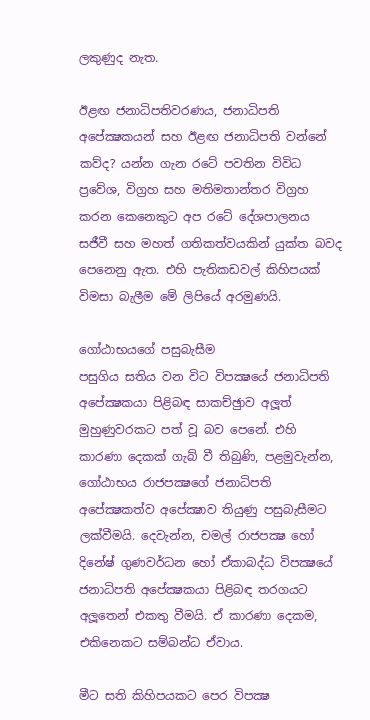ලකුණුද නැත.

ඊළඟ ජනාධිපතිවරණය, ජනාධිපති අපේක්‍ෂකයන් සහ ඊළඟ ජනාධිපති වන්නේ කව්ද? යන්න ගැන රටේ පවතින විවිධ ප්‍රවේශ, විග්‍රහ සහ මතිමතාන්තර විග්‍රහ කරන කෙනෙකුට අප රටේ දේශපාලනය සජීවී සහ මහත් ගතිකත්වයකින් යුක්ත බවද පෙනෙනු ඇත. එහි පැතිකඩවල් කිහිපයක් විමසා බැලීම මේ ලිපියේ අරමුණයි.

ගෝඨාභයගේ පසුබැසීම
පසුගිය සතිය වන විට විපක්‍ෂයේ ජනාධිපති අපේක්‍ෂකයා පිළිබඳ සාකච්ඡුාව අලූත් මුහුණුවරකට පත් වූ බව පෙනේ. එහි කාරණා දෙකක් ගැබ් වී තිබුණි, පළමුවැන්න, ගෝඨාභය රාජපක්‍ෂගේ ජනාධිපති අපේක්‍ෂකත්ව අපේක්‍ෂාව තියුණු පසුබැසීමට ලක්වීමයි. දෙවැන්න, චමල් රාජපක්‍ෂ හෝ දිනේෂ් ගුණවර්ධන හෝ ඒකාබද්ධ විපක්‍ෂයේ ජනාධිපති අපේක්‍ෂකයා පිළිබඳ තරගයට අලූතෙන් එකතු වීමයි. ඒ කාරණා දෙකම, එකිනෙකට සම්බන්ධ ඒවාය.

මීට සති කිහිපයකට පෙර විපක්‍ෂ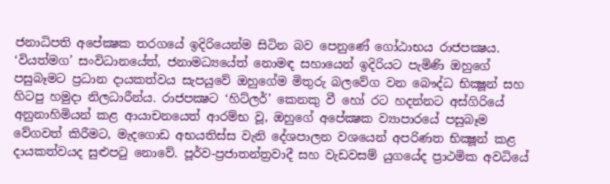ජනාධිපති අපේක්‍ෂක තරගයේ ඉදිරියෙන්ම සිටින බව පෙනුණේ ගෝඨාභය රාජපක්‍ෂය. ‘වියත්මග’ සංවිධානයේත්, ජනාමධ්‍යයේත් නොමඳ සහායෙන් ඉදිරියට පැමිණි ඔහුගේ පසුබෑමට ප්‍රධාන දායකත්වය සැපයුවේ ඔහුගේම මිතුරු බලවේග වන බෞද්ධ භික්‍ෂූන් සහ හිටපු හමුදා නිලධාරීන්ය. රාජපක්‍ෂට ‘හිට්ලර්’ කෙනකු වී හෝ රට හදන්නට අස්ගිරියේ අනුනාහිමියන් කළ ආයාචනයෙත් ආරම්භ වූ, ඔහුගේ අපේක්‍ෂක ව්‍යාපාරයේ පසුබෑම වේගවත් කිරීමට, මැදගොඩ අභයතිස්ස වැනි දේශපාලන වශයෙන් අපරිණත භික්‍ෂූන් කළ දායකත්වයද සුළුපටු නොවේ. පූර්ව-ප්‍රජාතන්ත්‍රවාදී සහ වැඩවසම් යුගයේද ප්‍රාථමික අවධියේ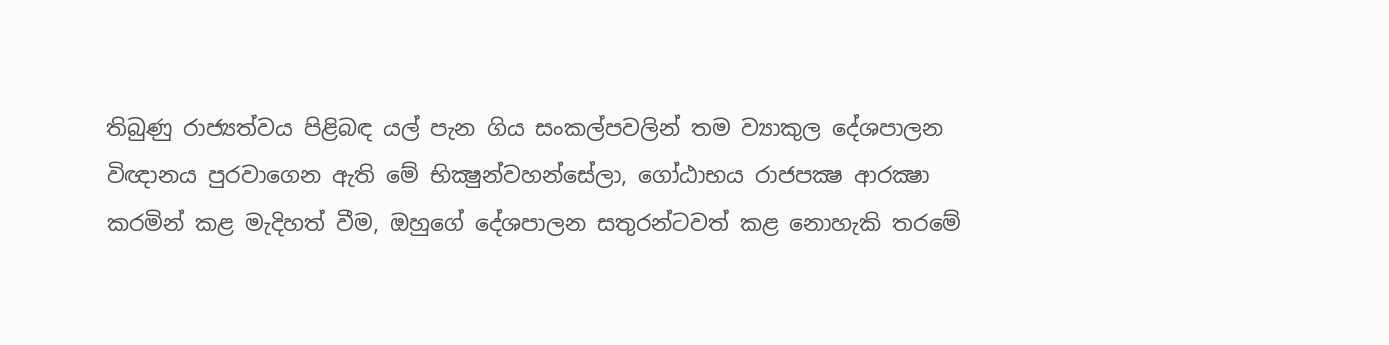තිබුණු රාජ්‍යත්වය පිළිබඳ යල් පැන ගිය සංකල්පවලින් තම ව්‍යාකුල දේශපාලන විඥානය පුරවාගෙන ඇති මේ භික්‍ෂුන්වහන්සේලා, ගෝඨාභය රාජපක්‍ෂ ආරක්‍ෂා කරමින් කළ මැදිහත් වීම, ඔහුගේ දේශපාලන සතුරන්ටවත් කළ නොහැකි තරමේ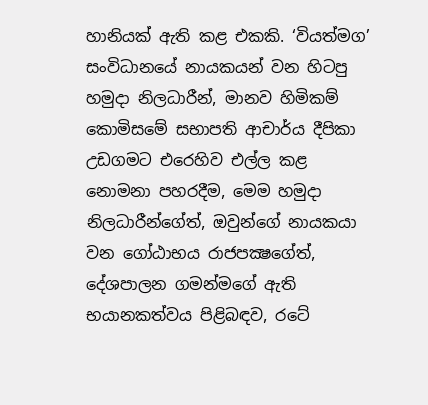හානියක් ඇති කළ එකකි. ‘වියත්මග’ සංවිධානයේ නායකයන් වන හිටපු හමුදා නිලධාරීන්, මානව හිමිකම් කොමිසමේ සභාපති ආචාර්ය දීපිකා උඩගමට එරෙහිව එල්ල කළ නොමනා පහරදීම, මෙම හමුදා නිලධාරීන්ගේත්, ඔවුන්ගේ නායකයා වන ගෝඨාභය රාජපක්‍ෂගේත්, දේශපාලන ගමන්මගේ ඇති භයානකත්වය පිළිබඳව, රටේ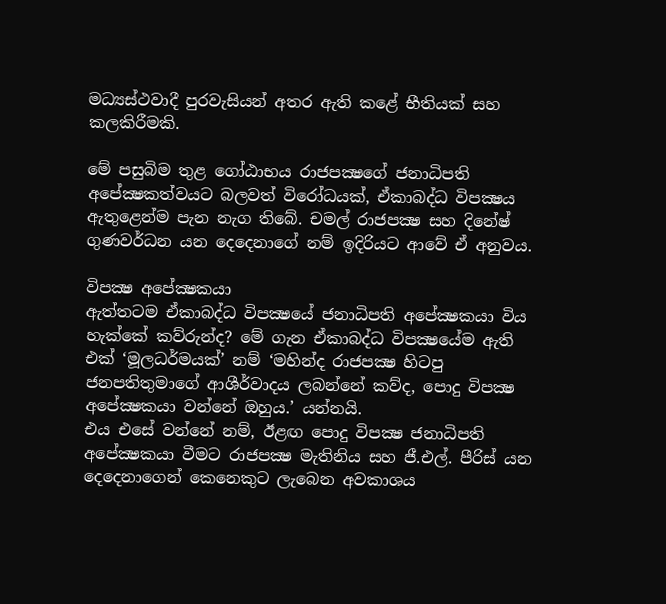මධ්‍යස්ථවාදී පුරවැසියන් අතර ඇති කළේ භීතියක් සහ කලකිරීමකි.

මේ පසුබිම තුළ ගෝඨාභය රාජපක්‍ෂගේ ජනාධිපති අපේක්‍ෂකත්වයට බලවත් විරෝධයක්, ඒකාබද්ධ විපක්‍ෂය ඇතුළෙන්ම පැන නැග තිබේ. චමල් රාජපක්‍ෂ සහ දිනේෂ් ගුණවර්ධන යන දෙදෙනාගේ නම් ඉදිරියට ආවේ ඒ අනුවය.

විපක්‍ෂ අපේක්‍ෂකයා
ඇත්තටම ඒකාබද්ධ විපක්‍ෂයේ ජනාධිපති අපේක්‍ෂකයා විය හැක්කේ කව්රුන්ද? මේ ගැන ඒකාබද්ධ විපක්‍ෂයේම ඇති එක් ‘මූලධර්මයක්’ නම් ‘මහින්ද රාජපක්‍ෂ හිටපු ජනපතිතුමාගේ ආශීර්වාදය ලබන්නේ කව්ද, පොදු විපක්‍ෂ අපේක්‍ෂකයා වන්නේ ඔහුය.’ යන්නයි.
එය එසේ වන්නේ නම්, ඊළඟ පොදු විපක්‍ෂ ජනාධිපති අපේක්‍ෂකයා වීමට රාජපක්‍ෂ මැතිනිය සහ ජී.එල්. පීරිස් යන දෙදෙනාගෙන් කෙනෙකුට ලැබෙන අවකාශය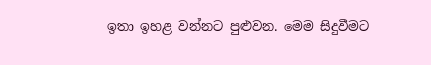ඉතා ඉහළ වන්නට පුළුවන. මෙම සිදුවීමට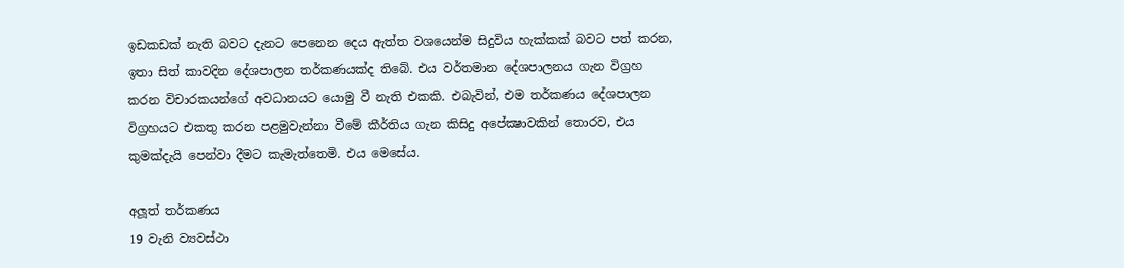ඉඩකඩක් නැති බවට දැනට පෙනෙන දෙය ඇත්ත වශයෙන්ම සිදුවිය හැක්කක් බවට පත් කරන, ඉතා සිත් කාවදින දේශපාලන තර්කණයක්ද තිබේ. එය වර්තමාන දේශපාලනය ගැන විග්‍රහ කරන විචාරකයන්ගේ අවධානයට යොමු වී නැති එකකි. එබැවින්, එම තර්කණය දේශපාලන විග්‍රහයට එකතු කරන පළමුවැන්නා වීමේ කීර්තිය ගැන කිසිදු අපේක්‍ෂාවකින් තොරව, එය කුමක්දැයි පෙන්වා දීමට කැමැත්තෙමි. එය මෙසේය.

අලූත් තර්කණය
19 වැනි ව්‍යවස්ථා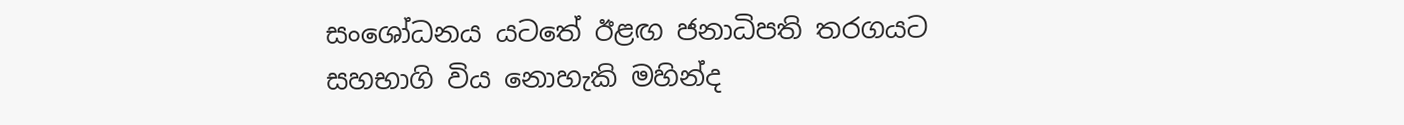සංශෝධනය යටතේ ඊළඟ ජනාධිපති තරගයට සහභාගි විය නොහැකි මහින්ද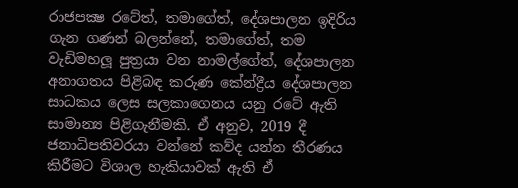රාජපක්‍ෂ රටේත්, තමාගේත්, දේශපාලන ඉදිරිය ගැන ගණන් බලන්නේ, තමාගේත්, තම වැඩිමහලූ පුත්‍රයා වන නාමල්ගේත්, දේශපාලන අනාගතය පිළිබඳ කරුණ කේන්ද්‍රීය දේශපාලන සාධකය ලෙස සලකාගෙනය යනු රටේ ඇති සාමාන්‍ය පිළිගැනීමකි. ඒ අනුව, 2019 දී ජනාධිපතිවරයා වන්නේ කව්ද යන්න තීරණය කිරීමට විශාල හැකියාවක් ඇති ඒ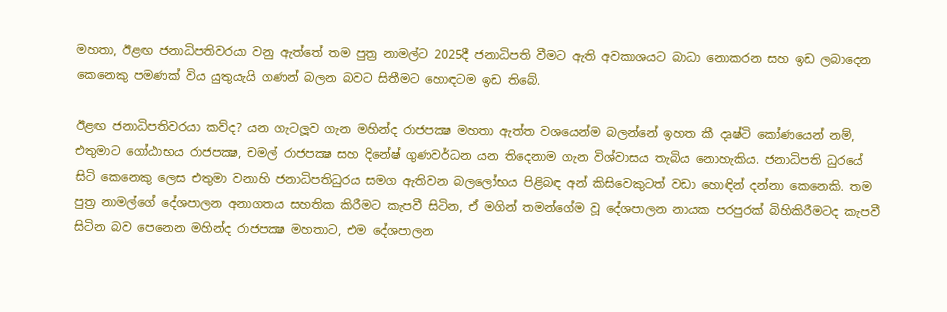මහතා, ඊළඟ ජනාධිපතිවරයා වනු ඇත්තේ තම පුත්‍ර නාමල්ට 2025දී ජනාධිපති වීමට ඇති අවකාශයට බාධා නොකරන සහ ඉඩ ලබාදෙන කෙනෙකු පමණක් විය යුතුයැයි ගණන් බලන බවට සිතීමට හොඳටම ඉඩ තිබේ.

ඊළඟ ජනාධිපතිවරයා කව්ද? යන ගැටලූව ගැන මහින්ද රාජපක්‍ෂ මහතා ඇත්ත වශයෙන්ම බලන්නේ ඉහත කී දෘෂ්ටි කෝණයෙන් නම්, එතුමාට ගෝඨාභය රාජපක්‍ෂ, චමල් රාජපක්‍ෂ සහ දිනේෂ් ගුණවර්ධන යන තිදෙනාම ගැන විශ්වාසය තැබිය නොහැකිය. ජනාධිපති ධුරයේ සිටි කෙනෙකු ලෙස එතුමා වනාහි ජනාධිපතිධුරය සමග ඇතිවන බලලෝභය පිළිබඳ අන් කිසිවෙකුටත් වඩා හොඳින් දන්නා කෙනෙකි. තම පුත්‍ර නාමල්ගේ දේශපාලන අනාගතය සහතික කිරීමට කැපවී සිටින, ඒ මගින් තමන්ගේම වූ දේශපාලන නායක පරපුරක් බිහිකිරීමටද කැපවී සිටින බව පෙනෙන මහින්ද රාජපක්‍ෂ මහතාට, එම දේශපාලන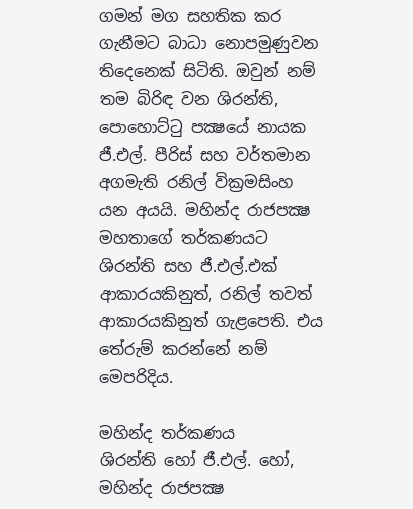ගමන් මග සහතික කර ගැනීමට බාධා නොපමුණුවන තිදෙනෙක් සිටිති. ඔවුන් නම් තම බිරිඳ වන ශිරන්ති, පොහොට්ටු පක්‍ෂයේ නායක ජී.එල්. පීරිස් සහ වර්තමාන අගමැති රනිල් වික්‍රමසිංහ යන අයයි. මහින්ද රාජපක්‍ෂ මහතාගේ තර්කණයට ශිරන්ති සහ ජී.එල්.එක් ආකාරයකිනුත්, රනිල් තවත් ආකාරයකිනුත් ගැළපෙති. එය තේරුම් කරන්නේ නම් මෙපරිදිය.

මහින්ද තර්කණය
ශිරන්ති හෝ ජී.එල්. හෝ, මහින්ද රාජපක්‍ෂ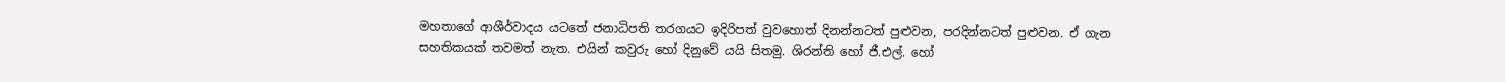මහතාගේ ආශීර්වාදය යටතේ ජනාධිපති තරගයට ඉදිරිපත් වුවහොත් දිනන්නටත් පුළුවන, පරදින්නටත් පුළුවන. ඒ ගැන සහතිකයක් තවමත් නැත. එයින් කවුරු හෝ දිනුවේ යයි සිතමු. ශිරන්ති හෝ ජී.එල්. හෝ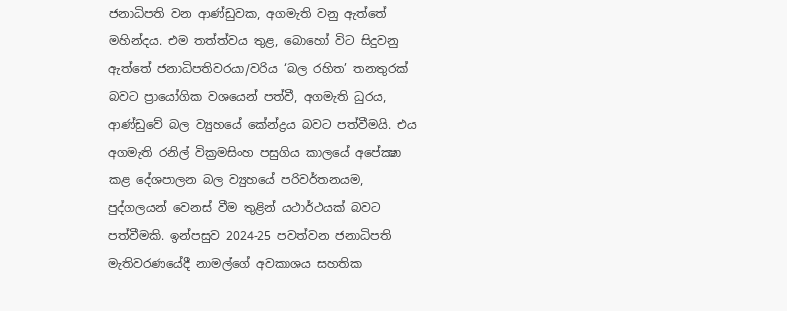ජනාධිපති වන ආණ්ඩුවක, අගමැති වනු ඇත්තේ මහින්දය. එම තත්ත්වය තුළ, බොහෝ විට සිදුවනු ඇත්තේ ජනාධිපතිවරයා/වරිය ‘බල රහිත’ තනතුරක් බවට ප්‍රායෝගික වශයෙන් පත්වී, අගමැති ධුරය, ආණ්ඩුවේ බල ව්‍යුහයේ කේන්ද්‍රය බවට පත්වීමයි. එය අගමැති රනිල් වික්‍රමසිංහ පසුගිය කාලයේ අපේක්‍ෂා කළ දේශපාලන බල ව්‍යුහයේ පරිවර්තනයම, පුද්ගලයන් වෙනස් වීම තුළින් යථාර්ථයක් බවට පත්වීමකි. ඉන්පසුව 2024-25 පවත්වන ජනාධිපති මැතිවරණයේදී නාමල්ගේ අවකාශය සහතික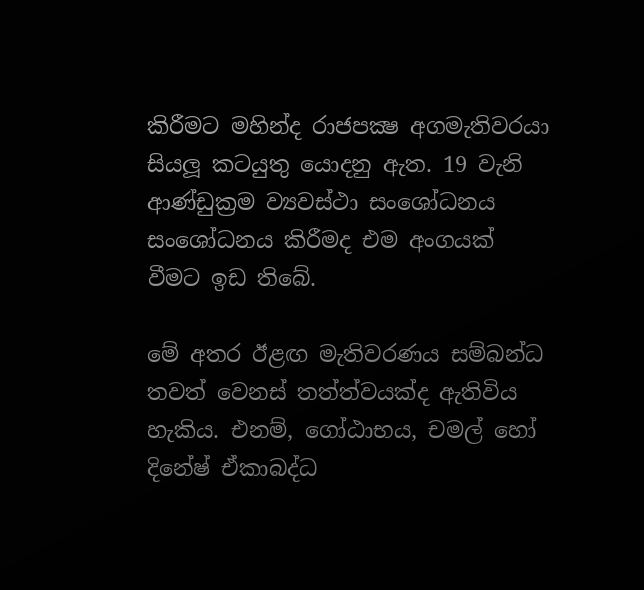කිරීමට මහින්ද රාජපක්‍ෂ අගමැතිවරයා සියලූ කටයුතු යොදනු ඇත. 19 වැනි ආණ්ඩුක්‍රම ව්‍යවස්ථා සංශෝධනය සංශෝධනය කිරීමද එම අංගයක් වීමට ඉඩ තිබේ.

මේ අතර ඊළඟ මැතිවරණය සම්බන්ධ තවත් වෙනස් තත්ත්වයක්ද ඇතිවිය හැකිය. එනම්, ගෝඨාභය, චමල් හෝ දිනේෂ් ඒකාබද්ධ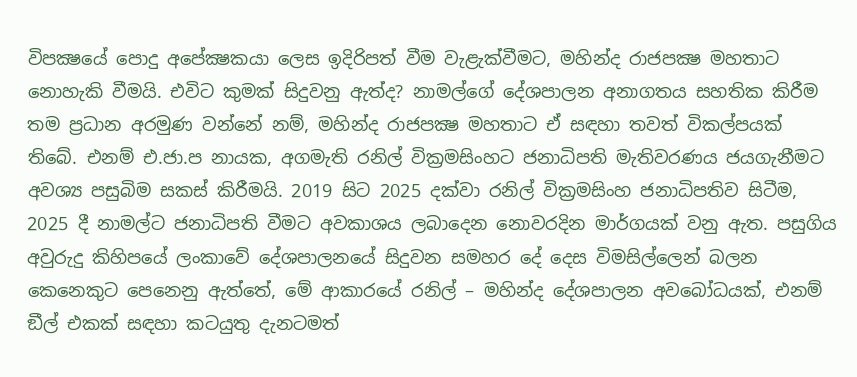විපක්‍ෂයේ පොදු අපේක්‍ෂකයා ලෙස ඉදිරිපත් වීම වැළැක්වීමට, මහින්ද රාජපක්‍ෂ මහතාට නොහැකි වීමයි. එවිට කුමක් සිදුවනු ඇත්ද? නාමල්ගේ දේශපාලන අනාගතය සහතික කිරීම තම ප්‍රධාන අරමුණ වන්නේ නම්, මහින්ද රාජපක්‍ෂ මහතාට ඒ සඳහා තවත් විකල්පයක් තිබේ. එනම් එ.ජා.ප නායක, අගමැති රනිල් වික්‍රමසිංහට ජනාධිපති මැතිවරණය ජයගැනීමට අවශ්‍ය පසුබිම සකස් කිරීමයි. 2019 සිට 2025 දක්වා රනිල් වික්‍රමසිංහ ජනාධිපතිව සිටීම, 2025 දී නාමල්ට ජනාධිපති වීමට අවකාශය ලබාදෙන නොවරදින මාර්ගයක් වනු ඇත. පසුගිය අවුරුදු කිහිපයේ ලංකාවේ දේශපාලනයේ සිදුවන සමහර දේ දෙස විමසිල්ලෙන් බලන කෙනෙකුට පෙනෙනු ඇත්තේ, මේ ආකාරයේ රනිල් – මහින්ද දේශපාලන අවබෝධයක්, එනම් ඞීල් එකක් සඳහා කටයුතු දැනටමත්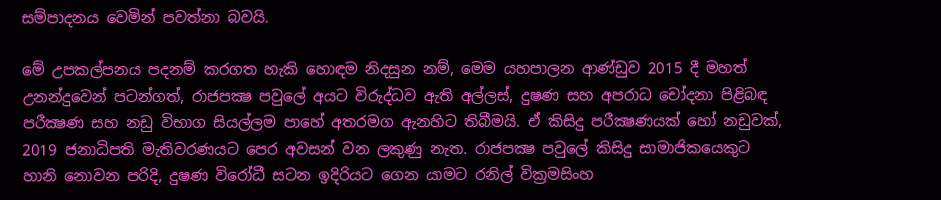සම්පාදනය වෙමින් පවත්නා බවයි.

මේ උපකල්පනය පදනම් කරගත හැකි හොඳම නිදසුන නම්, මෙම යහපාලන ආණ්ඩුව 2015 දී මහත් උනන්දුවෙන් පටන්ගත්, රාජපක්‍ෂ පවුලේ අයට විරුද්ධව ඇති අල්ලස්, දුෂණ සහ අපරාධ චෝදනා පිළිබඳ පරීක්‍ෂණ සහ නඩු විභාග සියල්ලම පාහේ අතරමග ඇනහිට තිබීමයි. ඒ කිසිදු පරීක්‍ෂණයක් හෝ නඩුවක්, 2019 ජනාධිපති මැතිවරණයට පෙර අවසන් වන ලකුණු නැත. රාජපක්‍ෂ පවුලේ කිසිදු සාමාජිකයෙකුට හානි නොවන පරිදි, දුෂණ විරෝධී සටන ඉදිරියට ගෙන යාමට රනිල් වික්‍රමසිංහ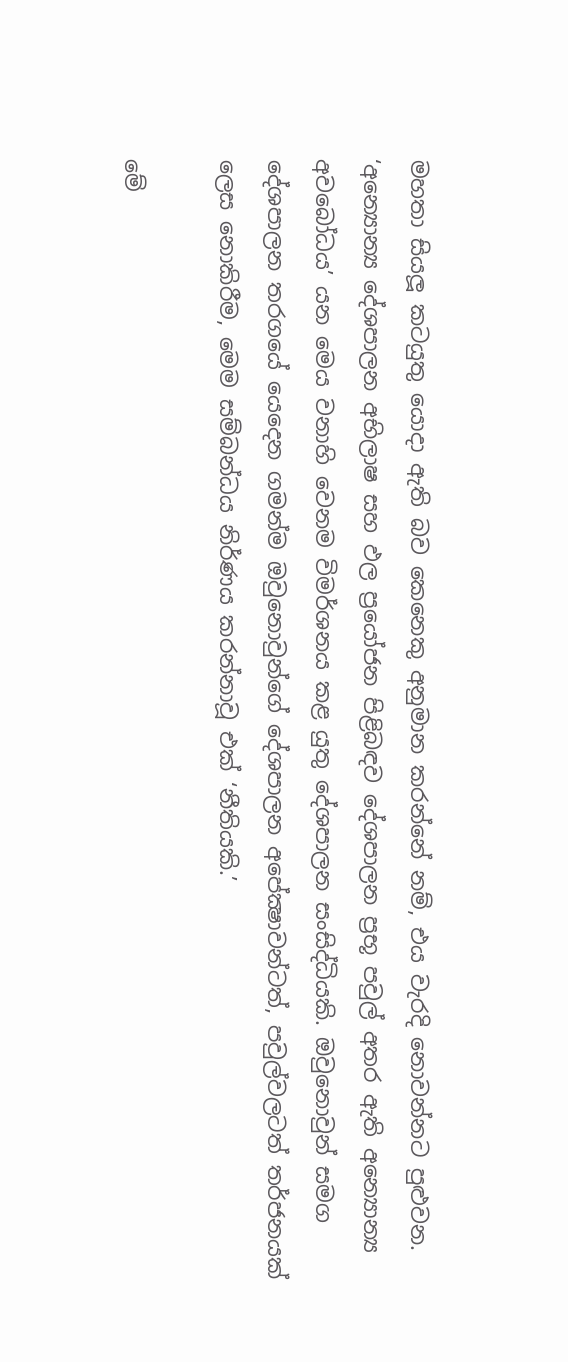මහතා සියලූ කටයුතු යොදා ඇති බව කෙනෙකු අනුමාන කරන්නේ නම්, එය වැරදි නොවන්නට පුළුවන. ‘අන්‍යොන්‍ය දේශපාලන අභිලාෂ සහ ඵල ප්‍රයෝජන පිළිබඳව දේශපාලන ප්‍රභූ පවුල් අතර ඇති අන්‍යොන්‍ය අවබෝධය’ යන මෙය වනාහි වෙනම විමර්ශනය කළ යුතු දේශපාලන සංසිද්ධියකි. ඔවුනොවුන් සමග දේශපාලන තරගයේ යෙදෙන ගමන්ම ඔවුනොවුන්ගේ දේශපාලන අපේක්‍ෂාවන්ටත්, පවුල්වලටත් තර්ජනයක් ලෙස නොකිරීම, මෙම සම්බන්ධය නිර්ණය කරන්නාවූ එක් ‘නීතියකි.’

මේ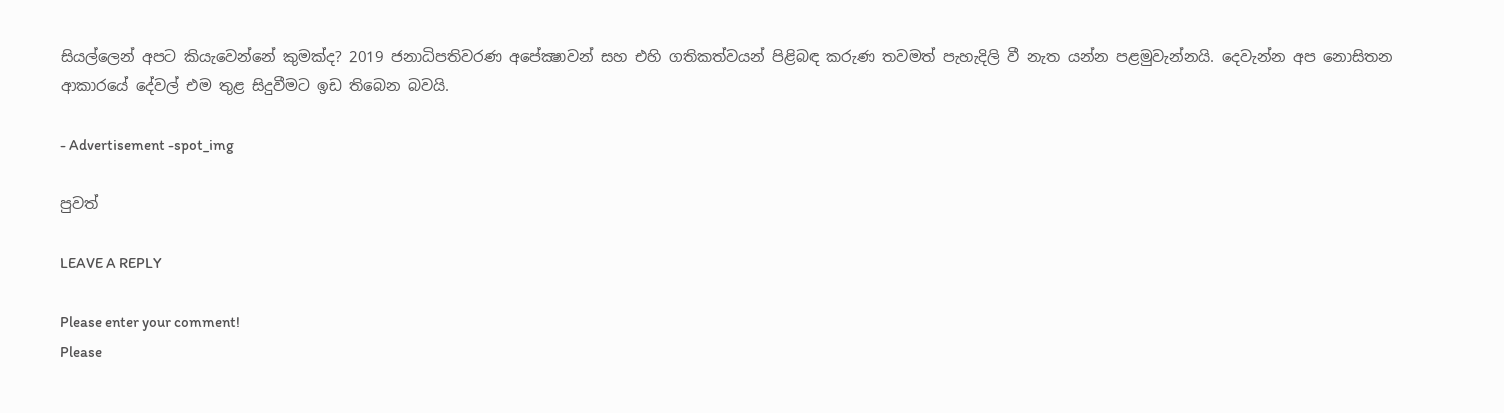සියල්ලෙන් අපට කියැවෙන්නේ කුමක්ද? 2019 ජනාධිපතිවරණ අපේක්‍ෂාවන් සහ එහි ගතිකත්වයන් පිළිබඳ කරුණ තවමත් පැහැදිලි වී නැත යන්න පළමුවැන්නයි. දෙවැන්න අප නොසිතන ආකාරයේ දේවල් එම තුළ සිදුවීමට ඉඩ තිබෙන බවයි.

- Advertisement -spot_img

පුවත්

LEAVE A REPLY

Please enter your comment!
Please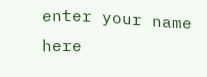enter your name here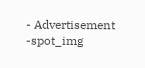- Advertisement -spot_img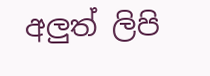අලුත් ලිපි